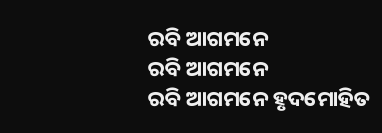ରବି ଆଗମନେ
ରବି ଆଗମନେ
ରବି ଆଗମନେ ହୃଦମୋହିତ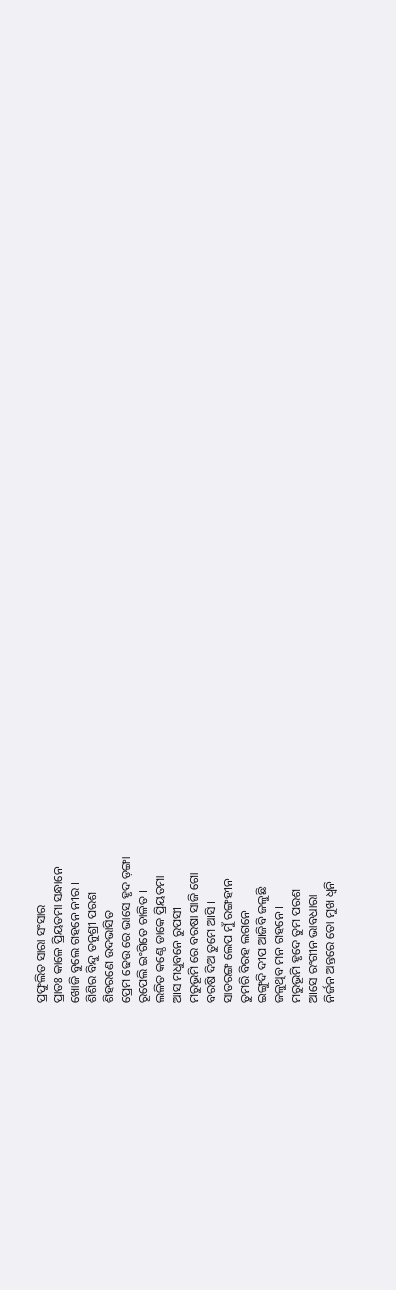ପ୍ରଫୁଲିତ ସାରା ସଂସାର
ପ୍ରାତଃ କାଳେ ପ୍ରିୟତମା ସନ୍ଧାନେ
ଖୋଜି ବୁଲେ ଗହନେ ନୀର ।
ଶିଶିର ବିନ୍ଦୁ ତନୁଶ୍ରୀ ପରଶ
ଶିହରଣେ ଉଦଭାସିତ
ପ୍ରେମ ଢେଉ ରେ ଭାସେ ହୃଦ ଡ଼ଙ୍ଗା
ରୂପେଲି ଇଂଗିତେ ଚାଳିତ ।
ଲଳିତ କଣ୍ଠେ ଡାକେ ପ୍ରିୟତମା
ଆସ ମଧୁବନେ ରୁପସୀ
ମରୁଭୂମି ରେ ବରଷା ସାଜି ଗୋ
ବରଷି ଦିଅ ତୁମେ ଆସି ।
ସାତରଙ୍ଗ ଲେପ ମୁଁ ରଙ୍ଗହୀନ
ତୁମରି ବିରହ ଲଗନେ
ଇଙ୍ଗୁଦି ଦୀପ ଆଜିବି ଜଳୁଛି
ଜଳୁଥିବ ମନ ଗହନେ ।
ମରୁଭୂମି ହୃଦେ ତୁମ ପରଶ
ଆସେ ରଂଗୀନ ଭାବଧାରା
ନିର୍ଜନ ଅନ୍ତରେ ତୋ ମୁଖ ଧ୍ବନି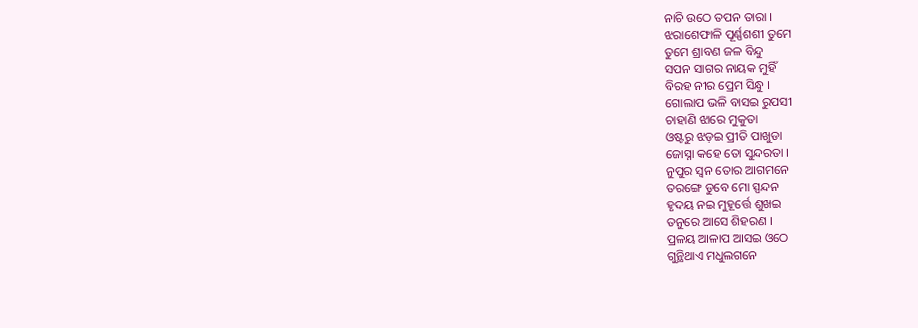ନାଚି ଉଠେ ତପନ ତାରା ।
ଝରାଶେଫାଳି ପୂର୍ଣ୍ଣଶଶୀ ତୁମେ
ତୁମେ ଶ୍ରାବଣ ଜଳ ବିନ୍ଦୁ
ସପନ ସାଗର ନାୟକ ମୁହିଁ
ବିରହ ନୀର ପ୍ରେମ ସିନ୍ଧୁ ।
ଗୋଲାପ ଭଳି ବାସଇ ରୁପସୀ
ଚାହାଣି ଝାରେ ମୁକୁତା
ଓଷ୍ଟରୁ ଝଡ଼ଇ ପ୍ରୀତି ପାଖୁଡା
ଜୋସ୍ନା କହେ ତୋ ସୁନ୍ଦରତା ।
ନୁପୁର ସ୍ଵନ ତୋର ଆଗମନେ
ତରଙ୍ଗେ ଡୁବେ ମୋ ସ୍ପନ୍ଦନ
ହୃଦୟ ନଇ ମୁହୂର୍ତ୍ତେ ଶୁଖଇ
ତନୁରେ ଆସେ ଶିହରଣ ।
ପ୍ରଳୟ ଆଳାପ ଆସଇ ଓଠେ
ଗୁନ୍ଥିଥାଏ ମଧୁଲଗନେ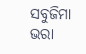ସବୁଜିମା ଭରା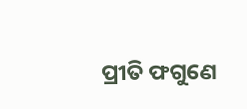ପ୍ରୀତି ଫଗୁଣେ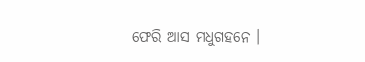ଫେରି ଆସ ମଧୁଗହନେ ।